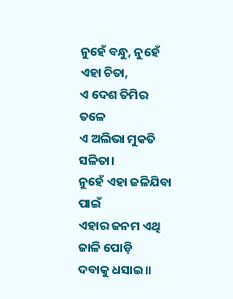ନୁହେଁ ବନ୍ଧୁ, ନୁହେଁ ଏହା ଚିତା,
ଏ ଦେଶ ତିମିର ତଳେ
ଏ ଅଲିଭା ମୁକତି ସଳିତା।
ନୁହେଁ ଏହା ଜଳିଯିବା ପାଇଁ
ଏହାର ଜନମ ଏଥି ଜାଳି ପୋଡ଼ି
ଦବାକୁ ଧସାଇ॥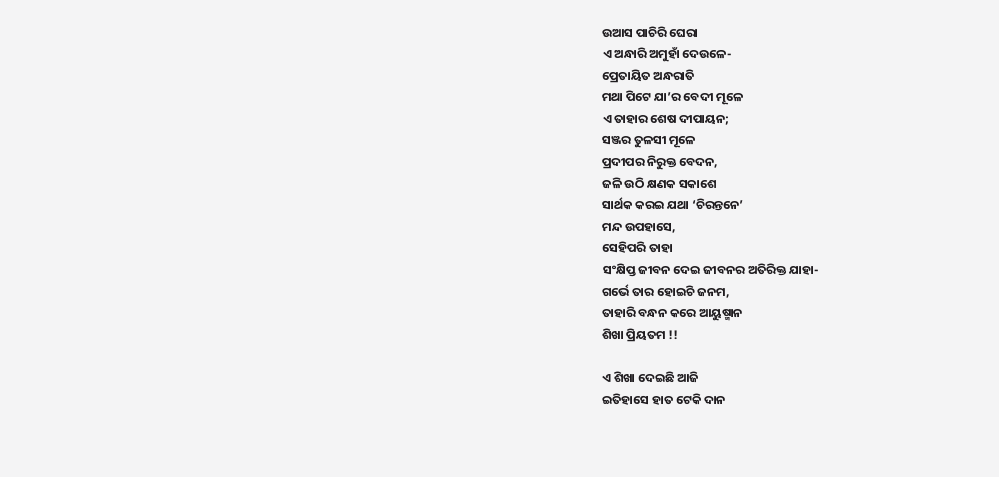ଉଆସ ପାଚିରି ଘେରା
ଏ ଅନ୍ଧାରି ଅମୁହାଁ ଦେଉଳେ-
ପ୍ରେତାୟିତ ଅନ୍ଧରାତି
ମଥା ପିଟେ ଯା’ର ବେଦୀ ମୂଳେ
ଏ ତାହାର ଶେଷ ଦୀପାୟନ;
ସଞ୍ଜର ତୁଳସୀ ମୂଳେ
ପ୍ରଦୀପର ନିରୁକ୍ତ ବେଦନ,
ଜଳି ଉଠି କ୍ଷଣକ ସକାଶେ
ସାର୍ଥକ କରଇ ଯଥା ‘ଚିରନ୍ତନେ’
ମନ୍ଦ ଉପହାସେ,
ସେହିପରି ତାହା
ସଂକ୍ଷିପ୍ତ ଜୀବନ ଦେଇ ଜୀବନର ଅତିରିକ୍ତ ଯାହା-
ଗର୍ଭେ ତାର ହୋଇଚି ଜନମ,
ତାହାରି ବନ୍ଧନ କରେ ଆୟୁଷ୍ମାନ
ଶିଖା ପ୍ରିୟତମ !!

ଏ ଶିଖା ଦେଇଛି ଆଜି
ଇତିହାସେ ହାତ ଟେକି ଦାନ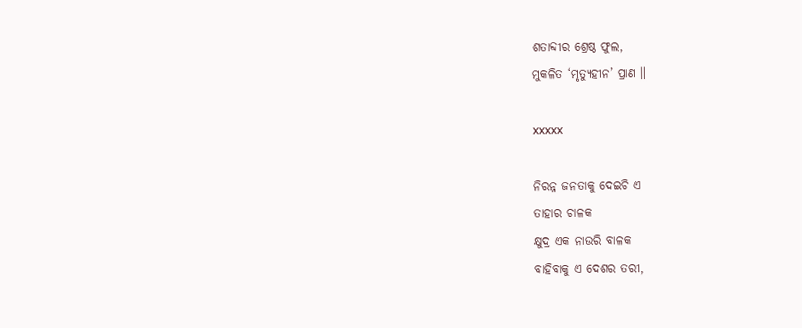ଶତାବ୍ଦୀର ଶ୍ରେଷ୍ଠ ଫୁଲ,
ମୁକଳିତ ‘ମୃତ୍ୟୁହୀନ’ ପ୍ରାଣ ॥

xxxxx

ନିରନ୍ନ ଜନତାକୁ ଦେଇଚି ଏ
ତାହାର ଚାଳକ
କ୍ଷୁଦ୍ର ଏକ ନାଉରି ବାଳକ
ବାହିବାକୁ ଏ ଦେଶର ତରୀ,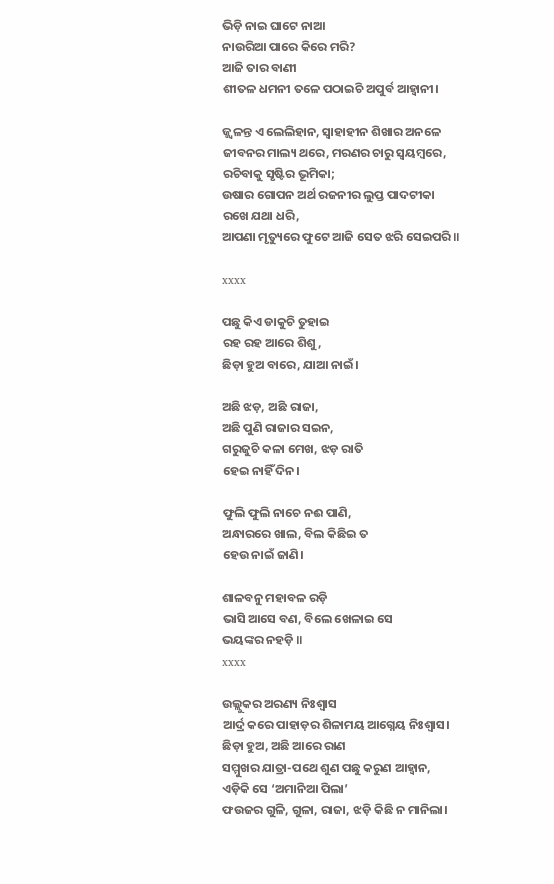ଭିଡ଼ି ନାଇ ଘାଟେ ନାଆ
ନାଉରିଆ ପାରେ କିରେ ମରି?
ଆଜି ତାର ବାଣୀ
ଶୀତଳ ଧମନୀ ତଳେ ପଠାଇଚି ଅପୁର୍ବ ଆହ୍ବାନୀ।

ଜ୍ଜ୍ୱଳନ୍ତ ଏ ଲେଲିହାନ, ସ୍ବାହାହୀନ ଶିଖାର ଅନଳେ
ଜୀବନର ମାଲ୍ୟ ଥରେ, ମରଣର ଚାରୁ ସ୍ବୟମ୍ୱରେ,
ରଚିବାକୁ ସୃଷ୍ଟିର ଭୂମିକା;
ଉଷାର ଗୋପନ ଅର୍ଥ ରଜନୀର ଲୁପ୍ତ ପାଦଟୀକା
ରଖେ ଯଥା ଧରି,
ଆପଣା ମୃତ୍ୟୁରେ ଫୁଟେ ଆଜି ସେତ ଝରି ସେଇପରି ॥

xxxx

ପଛୁ କିଏ ଡାକୁଚି ତୁହାଇ
ରହ ରହ ଆରେ ଶିଶୁ,
ଛିଡ଼ା ହୁଅ ବାରେ, ଯାଆ ନାଇଁ।

ଅଛି ଝଡ଼, ଅଛି ରାଜା,
ଅଛି ପୁଣି ରାଜାର ସଇନ,
ଗରୁଜୁଚି କଳା ମେଖ, ଝଡ଼ ରାତି
ହେଇ ନାହିଁ ଦିନ।

ଫୁଲି ଫୁଲି ନାଚେ ନଈ ପାଣି,
ଅନ୍ଧାରରେ ଖାଲ, ବିଲ କିଛିଇ ତ
ହେଉ ନାଇଁ ଜାଣି।

ଶାଳବନୁ ମହାବଳ ରଡ଼ି
ଭାସି ଆସେ ବଣ, ବିଲେ ଖେଳାଇ ସେ
ଭୟଙ୍କର ନହଡ଼ି ॥
xxxx

ଉଲ୍ଲୁକର ଅରଣ୍ୟ ନିଃଶ୍ବାସ
ଆର୍ଦ୍ର କରେ ପାହାଡ଼ର ଶିଳାମୟ ଆଗ୍ନେୟ ନିଃଶ୍ବାସ।
ଛିଡ଼ା ହୁଅ, ଅଛି ଆରେ ରାଣ
ସମ୍ମୁଖର ଯାତ୍ରା-ପଥେ ଶୁଣ ପଛୁ କରୁଣ ଆହ୍ବାନ,
ଏଡ଼ିକି ସେ ‘ଅମାନିଆ ପିଲା’
ଫଉଜର ଗୁଳି, ଗୁଳା, ରାଜା, ଝଡ଼ି କିଛି ନ ମାନିଲା।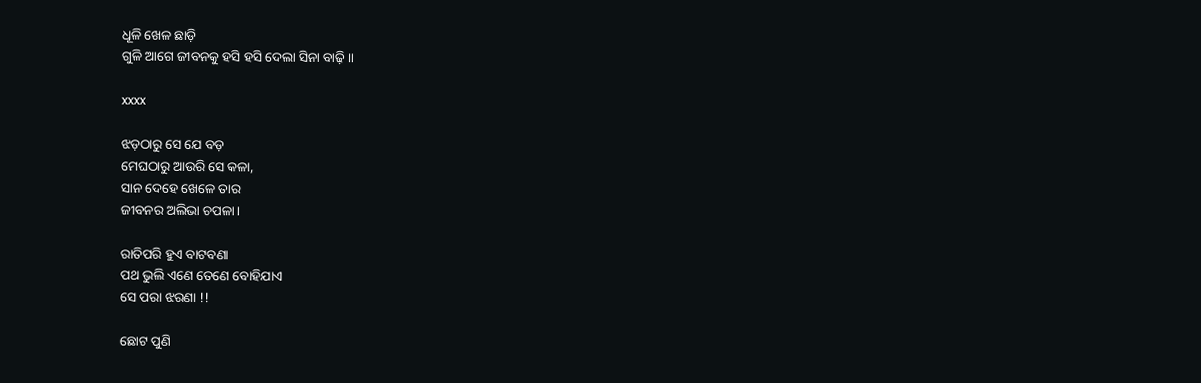ଧୂଳି ଖେଳ ଛାଡ଼ି
ଗୁଳି ଆଗେ ଜୀବନକୁ ହସି ହସି ଦେଲା ସିନା ବାଢ଼ି ॥

xxxx

ଝଡ଼ଠାରୁ ସେ ଯେ ବଡ଼
ମେଘଠାରୁ ଆଉରି ସେ କଳା,
ସାନ ଦେହେ ଖେଳେ ତାର
ଜୀବନର ଅଲିଭା ଚପଳା।

ରାତିପରି ହୁଏ ବାଟବଣା
ପଥ ଭୁଲି ଏଣେ ତେଣେ ବୋହିଯାଏ
ସେ ପରା ଝରଣା !!

ଛୋଟ ପୁଣି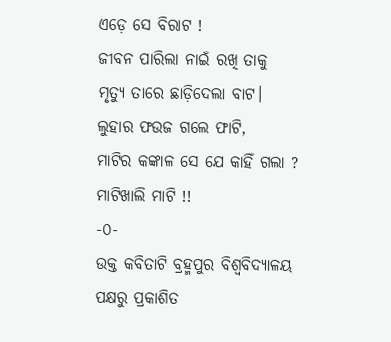ଏଡ଼େ ସେ ବିରାଟ !
ଜୀବନ ପାରିଲା ନାଇଁ ରଖି ତାକୁ
ମୃତ୍ୟୁ ତାରେ ଛାଡ଼ିଦେଲା ବାଟ।
ଲୁହାର ଫଉଜ ଗଲେ ଫାଟି,
ମାଟିର କଙ୍କାଳ ସେ ଯେ କାହିଁ ଗଲା ?
ମାଟିଖାଲି ମାଟି !!
-୦-
ଉକ୍ତ କବିତାଟି ବ୍ରହ୍ମପୁର ବିଶ୍ୱବିଦ୍ୟାଳୟ ପକ୍ଷରୁ ପ୍ରକାଶିତ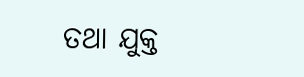ତଥା ଯୁକ୍ତ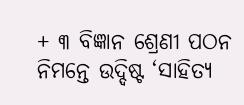+ ୩ ବିଜ୍ଞାନ ଶ୍ରେଣୀ ପଠନ ନିମନ୍ତେ ଉଦ୍ଦିଷ୍ଟ ‘ସାହିତ୍ୟ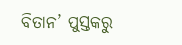ବିତାନ’ ପୁସ୍ତକରୁ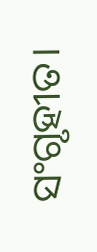ସଂଗୃହୀତ।